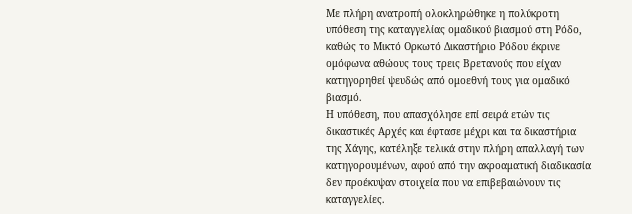Με πλήρη ανατροπή ολοκληρώθηκε η πολύκροτη υπόθεση της καταγγελίας ομαδικού βιασμού στη Ρόδο, καθώς το Μικτό Ορκωτό Δικαστήριο Ρόδου έκρινε ομόφωνα αθώους τους τρεις Βρετανούς που είχαν κατηγορηθεί ψευδώς από ομοεθνή τους για ομαδικό βιασμό.
Η υπόθεση, που απασχόλησε επί σειρά ετών τις δικαστικές Αρχές και έφτασε μέχρι και τα δικαστήρια της Χάγης, κατέληξε τελικά στην πλήρη απαλλαγή των κατηγορουμένων, αφού από την ακροαματική διαδικασία δεν προέκυψαν στοιχεία που να επιβεβαιώνουν τις καταγγελίες.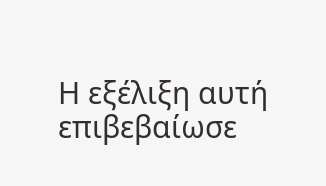Η εξέλιξη αυτή επιβεβαίωσε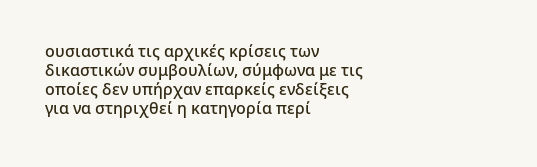ουσιαστικά τις αρχικές κρίσεις των δικαστικών συμβουλίων, σύμφωνα με τις οποίες δεν υπήρχαν επαρκείς ενδείξεις για να στηριχθεί η κατηγορία περί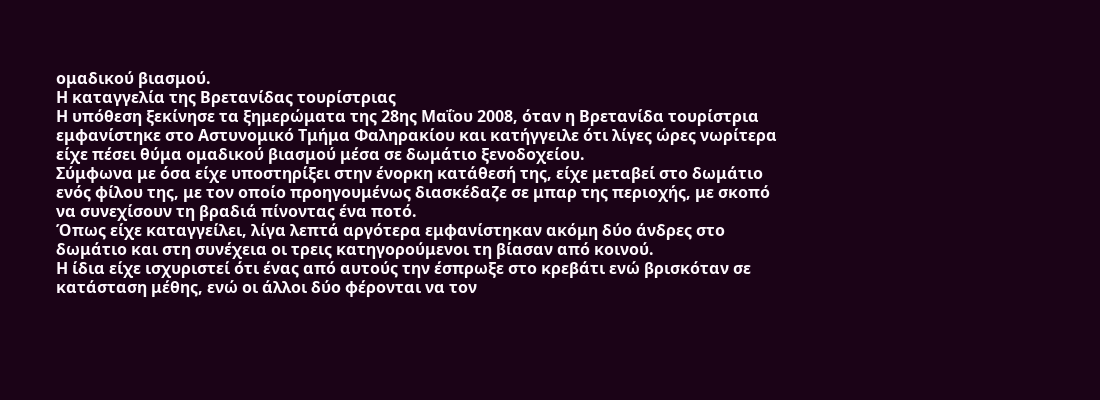ομαδικού βιασμού.
Η καταγγελία της Βρετανίδας τουρίστριας
Η υπόθεση ξεκίνησε τα ξημερώματα της 28ης Μαΐου 2008, όταν η Βρετανίδα τουρίστρια εμφανίστηκε στο Αστυνομικό Τμήμα Φαληρακίου και κατήγγειλε ότι λίγες ώρες νωρίτερα είχε πέσει θύμα ομαδικού βιασμού μέσα σε δωμάτιο ξενοδοχείου.
Σύμφωνα με όσα είχε υποστηρίξει στην ένορκη κατάθεσή της, είχε μεταβεί στο δωμάτιο ενός φίλου της, με τον οποίο προηγουμένως διασκέδαζε σε μπαρ της περιοχής, με σκοπό να συνεχίσουν τη βραδιά πίνοντας ένα ποτό.
Όπως είχε καταγγείλει, λίγα λεπτά αργότερα εμφανίστηκαν ακόμη δύο άνδρες στο δωμάτιο και στη συνέχεια οι τρεις κατηγορούμενοι τη βίασαν από κοινού.
Η ίδια είχε ισχυριστεί ότι ένας από αυτούς την έσπρωξε στο κρεβάτι ενώ βρισκόταν σε κατάσταση μέθης, ενώ οι άλλοι δύο φέρονται να τον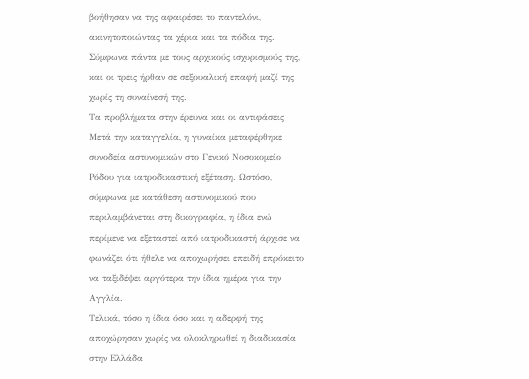βοήθησαν να της αφαιρέσει το παντελόνι, ακινητοποιώντας τα χέρια και τα πόδια της.
Σύμφωνα πάντα με τους αρχικούς ισχυρισμούς της, και οι τρεις ήρθαν σε σεξουαλική επαφή μαζί της χωρίς τη συναίνεσή της.
Τα προβλήματα στην έρευνα και οι αντιφάσεις
Μετά την καταγγελία, η γυναίκα μεταφέρθηκε συνοδεία αστυνομικών στο Γενικό Νοσοκομείο Ρόδου για ιατροδικαστική εξέταση. Ωστόσο, σύμφωνα με κατάθεση αστυνομικού που περιλαμβάνεται στη δικογραφία, η ίδια ενώ περίμενε να εξεταστεί από ιατροδικαστή άρχισε να φωνάζει ότι ήθελε να αποχωρήσει επειδή επρόκειτο να ταξιδέψει αργότερα την ίδια ημέρα για την Αγγλία.
Τελικά, τόσο η ίδια όσο και η αδερφή της αποχώρησαν χωρίς να ολοκληρωθεί η διαδικασία στην Ελλάδα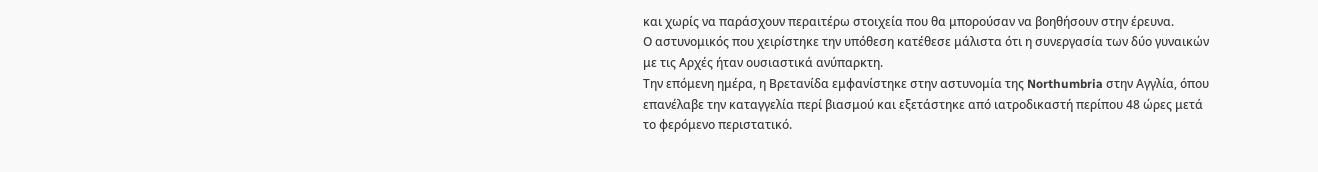και χωρίς να παράσχουν περαιτέρω στοιχεία που θα μπορούσαν να βοηθήσουν στην έρευνα.
Ο αστυνομικός που χειρίστηκε την υπόθεση κατέθεσε μάλιστα ότι η συνεργασία των δύο γυναικών με τις Αρχές ήταν ουσιαστικά ανύπαρκτη.
Την επόμενη ημέρα, η Βρετανίδα εμφανίστηκε στην αστυνομία της Northumbria στην Αγγλία, όπου επανέλαβε την καταγγελία περί βιασμού και εξετάστηκε από ιατροδικαστή περίπου 48 ώρες μετά το φερόμενο περιστατικό.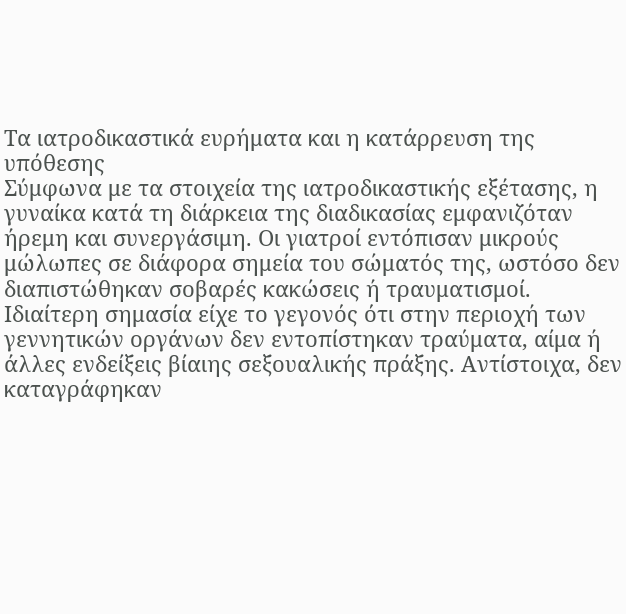Τα ιατροδικαστικά ευρήματα και η κατάρρευση της υπόθεσης
Σύμφωνα με τα στοιχεία της ιατροδικαστικής εξέτασης, η γυναίκα κατά τη διάρκεια της διαδικασίας εμφανιζόταν ήρεμη και συνεργάσιμη. Οι γιατροί εντόπισαν μικρούς μώλωπες σε διάφορα σημεία του σώματός της, ωστόσο δεν διαπιστώθηκαν σοβαρές κακώσεις ή τραυματισμοί.
Ιδιαίτερη σημασία είχε το γεγονός ότι στην περιοχή των γεννητικών οργάνων δεν εντοπίστηκαν τραύματα, αίμα ή άλλες ενδείξεις βίαιης σεξουαλικής πράξης. Αντίστοιχα, δεν καταγράφηκαν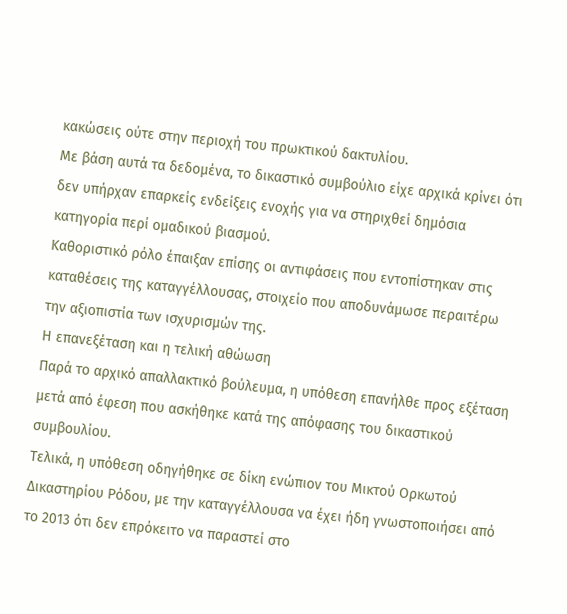κακώσεις ούτε στην περιοχή του πρωκτικού δακτυλίου.
Με βάση αυτά τα δεδομένα, το δικαστικό συμβούλιο είχε αρχικά κρίνει ότι δεν υπήρχαν επαρκείς ενδείξεις ενοχής για να στηριχθεί δημόσια κατηγορία περί ομαδικού βιασμού.
Καθοριστικό ρόλο έπαιξαν επίσης οι αντιφάσεις που εντοπίστηκαν στις καταθέσεις της καταγγέλλουσας, στοιχείο που αποδυνάμωσε περαιτέρω την αξιοπιστία των ισχυρισμών της.
Η επανεξέταση και η τελική αθώωση
Παρά το αρχικό απαλλακτικό βούλευμα, η υπόθεση επανήλθε προς εξέταση μετά από έφεση που ασκήθηκε κατά της απόφασης του δικαστικού συμβουλίου.
Τελικά, η υπόθεση οδηγήθηκε σε δίκη ενώπιον του Μικτού Ορκωτού Δικαστηρίου Ρόδου, με την καταγγέλλουσα να έχει ήδη γνωστοποιήσει από το 2013 ότι δεν επρόκειτο να παραστεί στο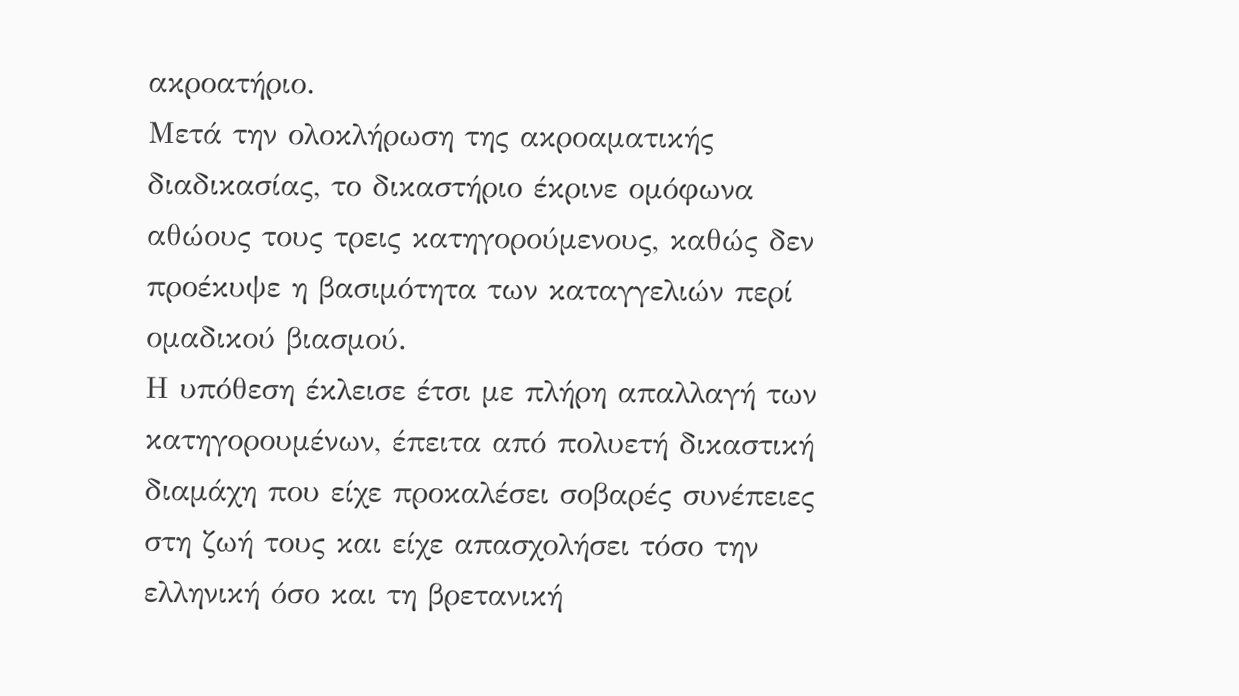ακροατήριο.
Μετά την ολοκλήρωση της ακροαματικής διαδικασίας, το δικαστήριο έκρινε ομόφωνα αθώους τους τρεις κατηγορούμενους, καθώς δεν προέκυψε η βασιμότητα των καταγγελιών περί ομαδικού βιασμού.
Η υπόθεση έκλεισε έτσι με πλήρη απαλλαγή των κατηγορουμένων, έπειτα από πολυετή δικαστική διαμάχη που είχε προκαλέσει σοβαρές συνέπειες στη ζωή τους και είχε απασχολήσει τόσο την ελληνική όσο και τη βρετανική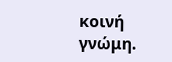κοινή γνώμη.